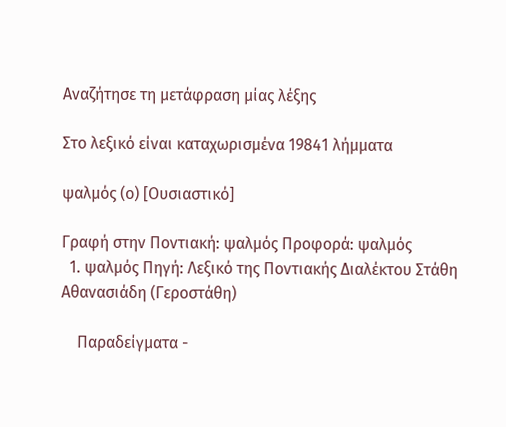Αναζήτησε τη μετάφραση μίας λέξης

Στο λεξικό είναι καταχωρισμένα 19841 λήμματα

ψαλμός (ο) [Ουσιαστικό]

Γραφή στην Ποντιακή: ψαλμός Προφορά: ψαλμός
  1. ψαλμός Πηγή: Λεξικό της Ποντιακής Διαλέκτου Στάθη Αθανασιάδη (Γεροστάθη)

    Παραδείγματα -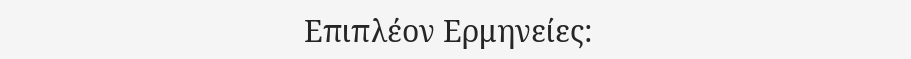Επιπλέον Ερμηνείες: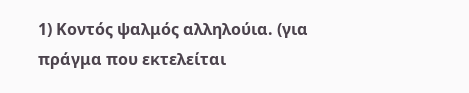1) Κοντός ψαλμός αλληλούια. (για πράγμα που εκτελείται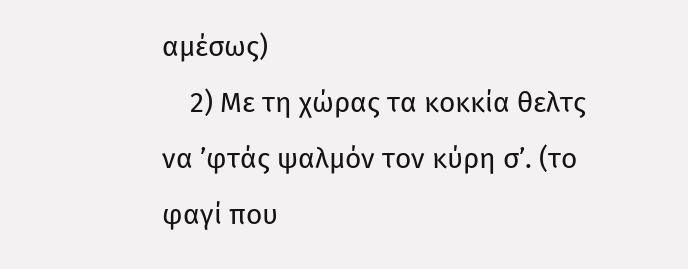αμέσως)
    2) Με τη χώρας τα κοκκία θελτς να ’φτάς ψαλμόν τον κύρη σ’. (το φαγί που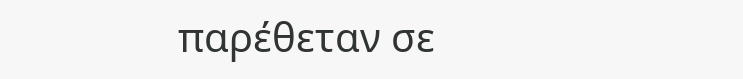παρέθεταν σε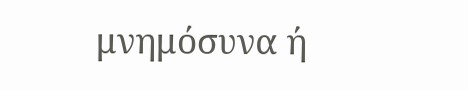μνημόσυνα ή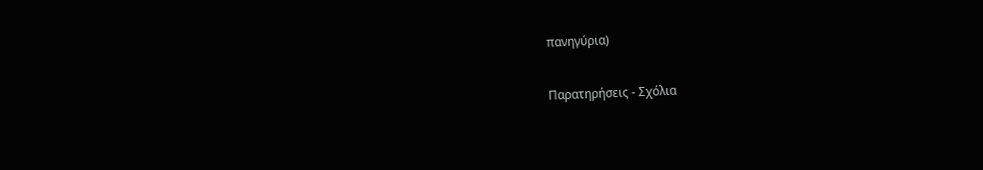πανηγύρια)

Παρατηρήσεις - Σχόλια